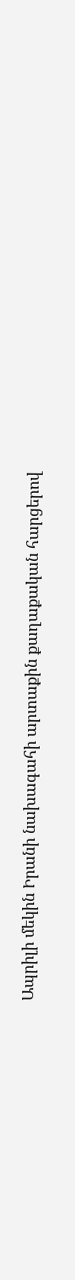Ապրիլի մեկին Իրանի նախագահի արտաքին քաղաքական հարցերով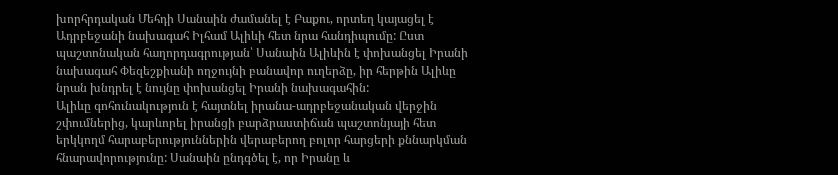խորհրդական Մեհդի Սանաին ժամանել է Բաքու, որտեղ կայացել է Ադրբեջանի նախագահ Իլհամ Ալիևի հետ նրա հանդիպումը: Ըստ պաշտոնական հաղորդագրության՝ Սանաին Ալիևին է փոխանցել Իրանի նախագահ Փեզեշքիանի ողջույնի բանավոր ուղերձը, իր հերթին Ալիևը նրան խնդրել է նույնը փոխանցել Իրանի նախագահին:
Ալիևը գոհունակություն է հայտնել իրանա-ադրբեջանական վերջին շփումներից, կարևորել իրանցի բարձրաստիճան պաշտոնյայի հետ երկկողմ հարաբերություններին վերաբերող բոլոր հարցերի քննարկման հնարավորությունը: Սանաին ընդգծել է, որ Իրանը և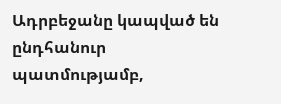Ադրբեջանը կապված են ընդհանուր պատմությամբ,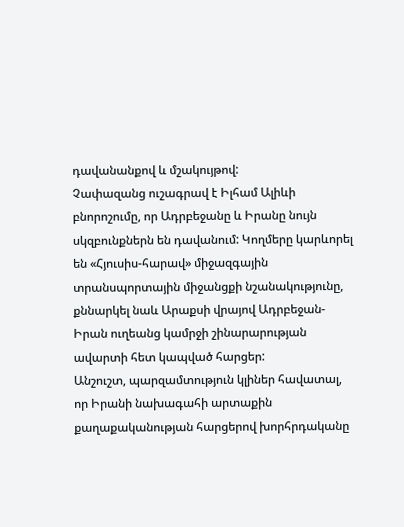դավանանքով և մշակույթով:
Չափազանց ուշագրավ է Իլհամ Ալիևի բնորոշումը, որ Ադրբեջանը և Իրանը նույն սկզբունքներն են դավանում: Կողմերը կարևորել են «Հյուսիս-հարավ» միջազգային տրանսպորտային միջանցքի նշանակությունը, քննարկել նաև Արաքսի վրայով Ադրբեջան-Իրան ուղեանց կամրջի շինարարության ավարտի հետ կապված հարցեր:
Անշուշտ, պարզամտություն կլիներ հավատալ, որ Իրանի նախագահի արտաքին քաղաքականության հարցերով խորհրդականը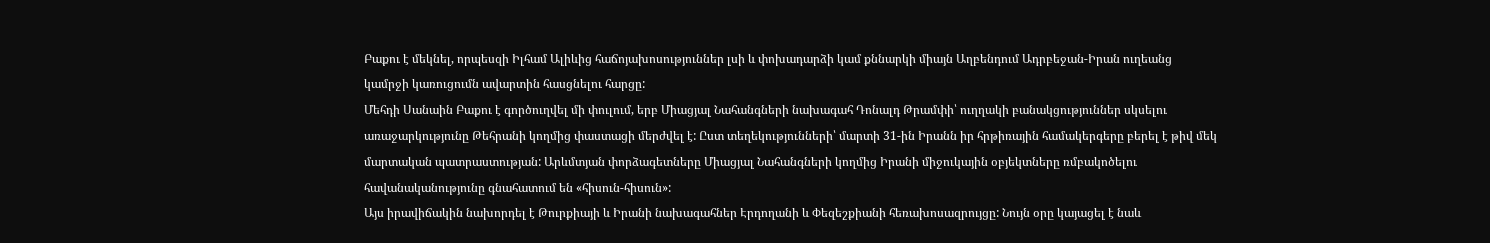Բաքու է մեկնել, որպեսզի Իլհամ Ալիևից հաճոյախոսություններ լսի և փոխադարձի կամ քննարկի միայն Աղբենդում Ադրբեջան-Իրան ուղեանց կամրջի կառուցումն ավարտին հասցնելու հարցը:
Մեհդի Սանաին Բաքու է գործուղվել մի փուլում, երբ Միացյալ Նահանգների նախագահ Դոնալդ Թրամփի՝ ուղղակի բանակցություններ սկսելու առաջարկությունը Թեհրանի կողմից փաստացի մերժվել է: Ըստ տեղեկությունների՝ մարտի 31-ին Իրանն իր հրթիռային համակերգերը բերել է թիվ մեկ մարտական պատրաստության: Արևմտյան փորձագետները Միացյալ Նահանգների կողմից Իրանի միջուկային օբյեկտները ռմբակոծելու հավանականությունը գնահատում են «հիսուն-հիսուն»:
Այս իրավիճակին նախորդել է Թուրքիայի և Իրանի նախագահներ Էրդողանի և Փեզեշքիանի հեռախոսազրույցը: Նույն օրը կայացել է նաև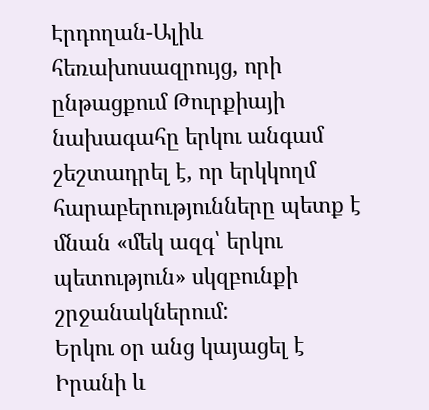Էրդողան-Ալիև հեռախոսազրույց, որի ընթացքում Թուրքիայի նախագահը երկու անգամ շեշտադրել է, որ երկկողմ հարաբերությունները պետք է մնան «մեկ ազգ՝ երկու պետություն» սկզբունքի շրջանակներում:
Երկու օր անց կայացել է Իրանի և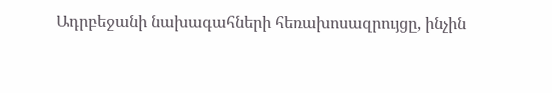Ադրբեջանի նախագահների հեռախոսազրույցը, ինչին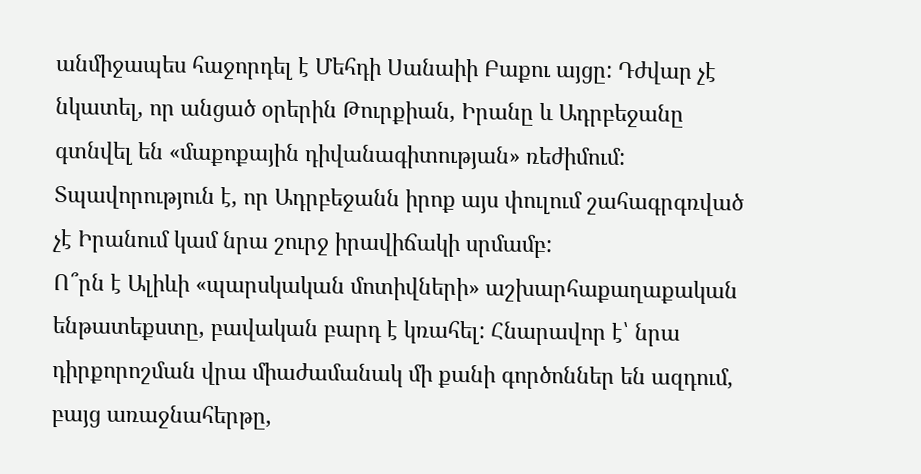անմիջապես հաջորդել է Մեհդի Սանաիի Բաքու այցը: Դժվար չէ նկատել, որ անցած օրերին Թուրքիան, Իրանը և Ադրբեջանը գտնվել են «մաքոքային դիվանագիտության» ռեժիմում: Տպավորություն է, որ Ադրբեջանն իրոք այս փուլում շահագրգռված չէ Իրանում կամ նրա շուրջ իրավիճակի սրմամբ:
Ո՞րն է Ալիևի «պարսկական մոտիվների» աշխարհաքաղաքական ենթատեքստը, բավական բարդ է կռահել: Հնարավոր է՝ նրա դիրքորոշման վրա միաժամանակ մի քանի գործոններ են ազդում, բայց առաջնահերթը,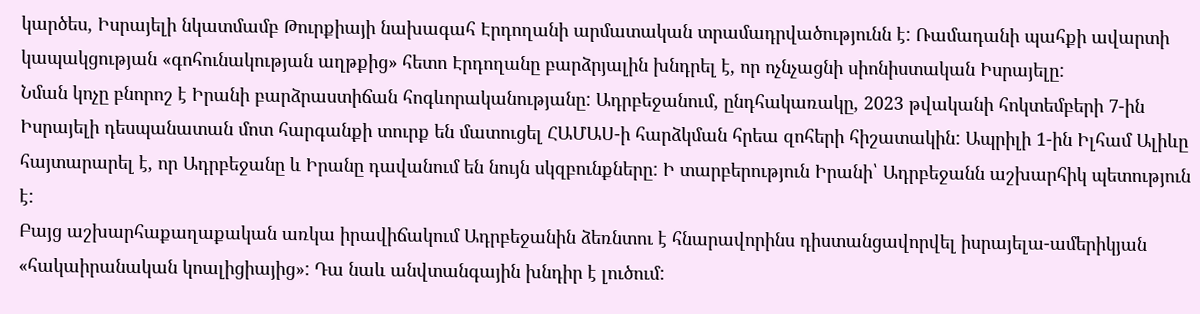կարծես, Իսրայելի նկատմամբ Թուրքիայի նախագահ Էրդողանի արմատական տրամադրվածությունն է: Ռամադանի պահքի ավարտի կապակցության «գոհունակության աղթքից» հետո Էրդողանը բարձրյալին խնդրել է, որ ոչնչացնի սիոնիստական Իսրայելը:
Նման կոչը բնորոշ է Իրանի բարձրաստիճան հոգևորականությանը: Ադրբեջանում, ընդհակառակը, 2023 թվականի հոկտեմբերի 7-ին Իսրայելի դեսպանատան մոտ հարգանքի տուրք են մատուցել ՀԱՄԱՍ-ի հարձկման հրեա զոհերի հիշատակին: Ապրիլի 1-ին Իլհամ Ալիևը հայտարարել է, որ Ադրբեջանը և Իրանը դավանում են նույն սկզբունքները: Ի տարբերություն Իրանի՝ Ադրբեջանն աշխարհիկ պետություն է:
Բայց աշխարհաքաղաքական առկա իրավիճակում Ադրբեջանին ձեռնտու է հնարավորինս դիստանցավորվել իսրայելա-ամերիկյան «հակաիրանական կոալիցիայից»: Դա նաև անվտանգային խնդիր է լուծում: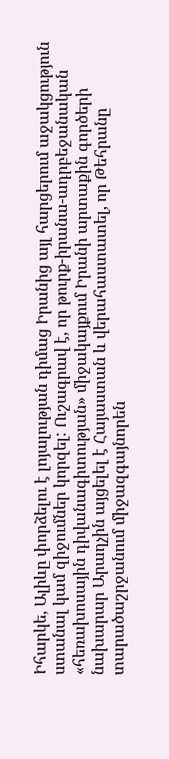Իհարկե, Ալիևը փորձելու է լոյալության դիմաց Իրանից այլ հարցերում աջակցություն ստանալ կամ զիջումներ կորզել: Ուշագրավ է, որ թուրք-իրանա-ադրբեջանական «հեռախոսային դիվանագիտության» միջակայքում Իրանի արտաքին գործերի նախարար Արաղչին այցելել է Հայաստան և վերահաստատել, որ Թեհրանը տարածաշրջանում միջազգայնորեն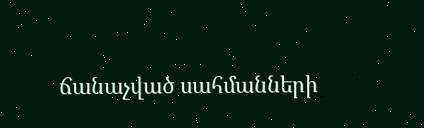ճանաչված սահմանների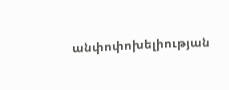անփոփոխելիության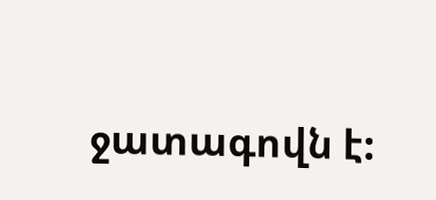ջատագովն է: